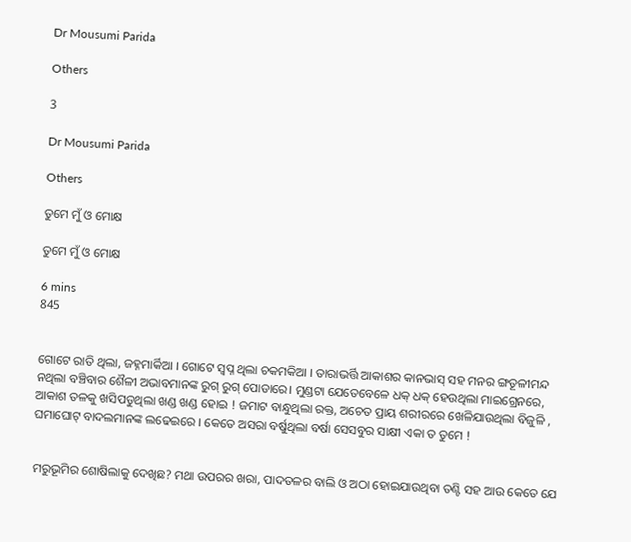Dr Mousumi Parida

Others

3

Dr Mousumi Parida

Others

ତୁମେ ମୁଁ ଓ ମୋକ୍ଷ

ତୁମେ ମୁଁ ଓ ମୋକ୍ଷ

6 mins
845


ଗୋଟେ ରାତି ଥିଲା, ଜହ୍ନମାର୍କିଆ । ଗୋଟେ ସ୍ୱପ୍ନ ଥିଲା ଚକମକିଆ । ତାରାଭର୍ତ୍ତି ଆକାଶର କାନଭାସ୍ ସହ ମନର ଙ୍ଗତୂଳୀମନ୍ଦ ନଥିଲା ବଞ୍ଚିବାର ଶୈଳୀ ଅଭାବମାନଙ୍କ ରୁଗ୍ ରୁଗ୍ ପୋଡାରେ। ମୁଣ୍ଡଟା ଯେତେବେଳେ ଧକ୍ ଧକ୍ ହେଉଥିଲା ମାଇଗ୍ରେନରେ, ଆକାଶ ତଳକୁ ଖସିପଡୁଥିଲା ଖଣ୍ଡ ଖଣ୍ଡ ହୋଇ ! ଜମାଟ ବାନ୍ଧୁଥିଲା ରକ୍ତ, ଅଚେତ ପ୍ରାୟ ଶରୀରରେ ଖେଳିଯାଉଥିଲା ବିଜୁଳି , ଘମାଘୋଟ୍ ବାଦଲମାନଙ୍କ ଲଢେଇରେ । କେତେ ଅସରା ବର୍ଷୁଥିଲା ବର୍ଷା ସେସବୁର ସାକ୍ଷୀ ଏକା ତ ତୁମେ !


ମରୁଭୂମିର ଶୋଷିଲାକୁ ଦେଖିଛ? ମଥା ଉପରର ଖରା, ପାଦତଳର ବାଲି ଓ ଅଠା ହୋଇଯାଉଥିବା ତଣ୍ଟି ସହ ଆଉ କେତେ ଯେ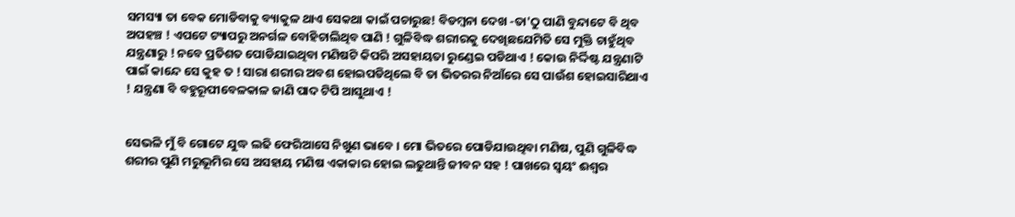ସମସ୍ୟା ତା ବେକ ମୋଡିବାକୁ ବ୍ୟାକୁଳ ଥାଏ ସେକଥା କାଇଁ ପଚାରୁଛ! ବିଡମ୍ବନା ଦେଖ -ତା'ଠୁ ପାଣି ବୁନ୍ଦାଟେ ବି ଥିବ ଅପହଞ୍ଚ ! ଏପଟେ ଟ୍ୟାପରୁ ଅନର୍ଗଳ ବୋହିଚାଲିଥିବ ପାଣି ! ଗୁଳିବିଦ୍ଧ ଶରୀରକୁ ଦେଖିଛଯେମିତି ସେ ମୁକ୍ତି ଚାହୁଁଥିବ ଯନ୍ତ୍ରଣାରୁ ! ନବେ ପ୍ରତିଶତ ପୋଡିଯାଇଥିବା ମଣିଷଟି କିପରି ଅସହାୟତା ରୁଣ୍ଡେଇ ପଡିଥାଏ ! କୋଉ ନିର୍ଦ୍ଦିଷ୍ଟ ଯନ୍ତ୍ରଣାଟି ପାଇଁ କାନ୍ଦେ ସେ କୁହ ତ ! ସାରା ଶରୀର ଅବଶ ହୋଇପଡିଥିଲେ ବି ତା ଭିତରର ନିଆଁରେ ସେ ପାଉଁଶ ହୋଇସାରିଥାଏ ! ଯନ୍ତ୍ରଣା ବି ବହୁରୂପୀବେଳକାଳ ଜାଣି ପାଦ ଟିପି ଆସୁଥାଏ !


ସେଭଳି ମୁଁ ବି ଗୋଟେ ଯୁଦ୍ଧ ଲଢି ଫେରିଆସେ ନିଖୁଣ ଭାବେ । ମୋ ଭିତରେ ପୋଡିଯାଉଥିବା ମଣିଷ, ପୁଣି ଗୁଳିବିଦ୍ଧ ଶରୀର ପୁଣି ମରୁଭୂମିର ସେ ଅସହାୟ ମଣିଷ ଏକାକାର ହୋଇ ଲଢୁଥାନ୍ତି ଜୀବନ ସହ ! ପାଖରେ ସ୍ୱୟଂ ଈଶ୍ୱର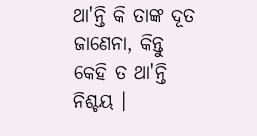ଥା'ନ୍ତି କି ତାଙ୍କ ଦୂତ ଜାଣେନା, କିନ୍ତୁ କେହି ତ ଥା'ନ୍ତି ନିଶ୍ଚୟ ।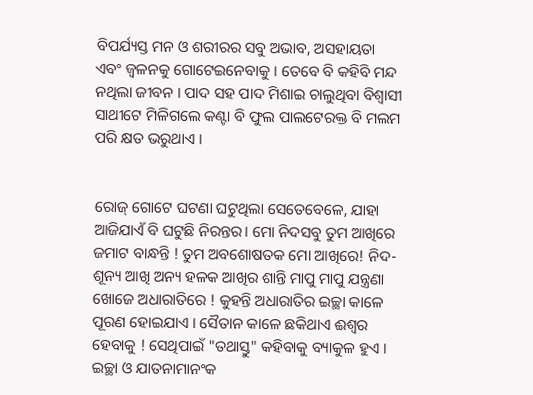ବିପର୍ଯ୍ୟସ୍ତ ମନ ଓ ଶରୀରର ସବୁ ଅଭାବ, ଅସହାୟତା ଏବଂ ଜ୍ୱଳନକୁ ଗୋଟେଇନେବାକୁ । ତେବେ ବି କହିବି ମନ୍ଦ ନଥିଲା ଜୀବନ । ପାଦ ସହ ପାଦ ମିଶାଇ ଚାଲୁଥିବା ବିଶ୍ୱାସୀ ସାଥୀଟେ ମିଳିଗଲେ କଣ୍ଟା ବି ଫୁଲ ପାଲଟେରକ୍ତ ବି ମଲମ ପରି କ୍ଷତ ଭରୁଥାଏ ।


ରୋଜ୍ ଗୋଟେ ଘଟଣା ଘଟୁଥିଲା ସେତେବେଳେ, ଯାହା ଆଜିଯାଏଁ ବି ଘଟୁଛି ନିରନ୍ତର। ମୋ ନିଦସବୁ ତୁମ ଆଖିରେ ଜମାଟ ବାନ୍ଧନ୍ତି ! ତୁମ ଅବଶୋଷତକ ମୋ ଆଖିରେ! ନିଦ-ଶୂନ୍ୟ ଆଖି ଅନ୍ୟ ହଳକ ଆଖିର ଶାନ୍ତି ମାପୁ ମାପୁ ଯନ୍ତ୍ରଣା ଖୋଜେ ଅଧାରାତିରେ ! କୁହନ୍ତି ଅଧାରାତିର ଇଚ୍ଛା କାଳେ ପୂରଣ ହୋଇଯାଏ । ସୈତାନ କାଳେ ଛକିଥାଏ ଈଶ୍ୱର ହେବାକୁ ! ସେଥିପାଇଁ "ତଥାସ୍ତୁ" କହିବାକୁ ବ୍ୟାକୁଳ ହୁଏ । ଇଚ୍ଛା ଓ ଯାତନାମାନଂକ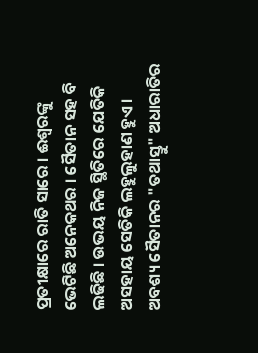ପ୍ରତୀକ୍ଷାରେ ରାତି ସାରେ । ଈଶ୍ୱରଙ୍କୁ ଭେଟିଛି ଅନେକଥର । ସୈତାନ ସହ ବି ଲଢିଛି । ଉଭୟ ନିଜ ସ୍ଥିତିରେ ଯେତିକି ଅସହାୟ ସେତିକି ଲହୁଲୁହାଣ ହୁଏ । ଅବଶ୍ୟ ସୈତାନର "ତଥାସ୍ତୁ" ଅଧାରାତିର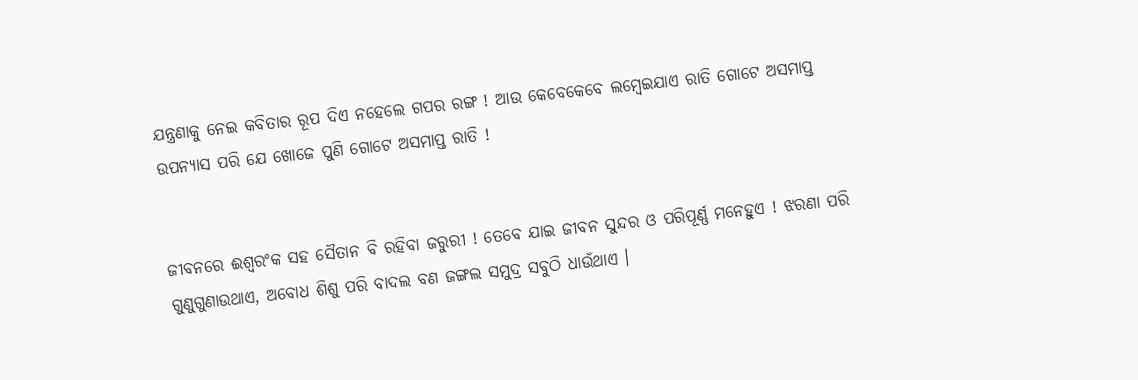ଯନ୍ତ୍ରଣାକୁ ନେଇ କବିତାର ରୂପ ଦିଏ ନହେଲେ ଗପର ରଙ୍ଗ ! ଆଉ କେବେକେବେ ଲମ୍ବେଇଯାଏ ରାତି ଗୋଟେ ଅସମାପ୍ତ ଉପନ୍ୟାସ ପରି ଯେ ଖୋଜେ ପୁଣି ଗୋଟେ ଅସମାପ୍ତ ରାତି !


ଜୀବନରେ ଈଶ୍ୱରଂକ ସହ ସୈତାନ ବି ରହିବା ଜରୁରୀ ! ତେବେ ଯାଇ ଜୀବନ ସୁନ୍ଦର ଓ ପରିପୂର୍ଣ୍ଣ ମନେହୁଏ ! ଝରଣା ପରି ଗୁଣୁଗୁଣାଉଥାଏ, ଅବୋଧ ଶିଶୁ ପରି ବାଦଲ ବଣ ଜଙ୍ଗଲ ସମୁଦ୍ର ସବୁଠି ଧାଉଁଥାଏ ।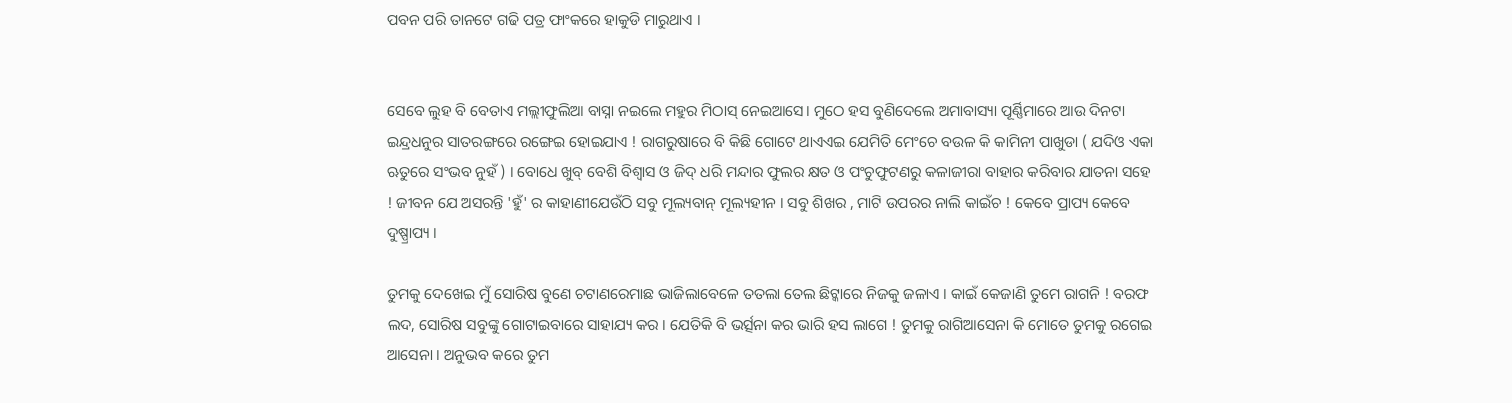ପବନ ପରି ତାନଟେ ଗଢି ପତ୍ର ଫାଂକରେ ହାକୁଡି ମାରୁଥାଏ ।


ସେବେ ଲୁହ ବି ବେତାଏ ମଲ୍ଲୀଫୁଲିଆ ବାସ୍ନା ନଇଲେ ମହୁର ମିଠାସ୍ ନେଇଆସେ। ମୁଠେ ହସ ବୁଣିଦେଲେ ଅମାବାସ୍ୟା ପୂର୍ଣ୍ଣିମାରେ ଆଉ ଦିନଟା ଇନ୍ଦ୍ରଧନୁର ସାତରଙ୍ଗରେ ରଙ୍ଗେଇ ହୋଇଯାଏ ! ରାଗରୁଷାରେ ବି କିଛି ଗୋଟେ ଥାଏଏଇ ଯେମିତି ମେଂଚେ ବଉଳ କି କାମିନୀ ପାଖୁଡା ( ଯଦିଓ ଏକା ଋତୁରେ ସଂଭବ ନୁହଁ ) । ବୋଧେ ଖୁବ୍ ବେଶି ବିଶ୍ୱାସ ଓ ଜିଦ୍ ଧରି ମନ୍ଦାର ଫୁଲର କ୍ଷତ ଓ ପଂଚୁଫୁଟଣରୁ କଳାଜୀରା ବାହାର କରିବାର ଯାତନା ସହେ ! ଜୀବନ ଯେ ଅସରନ୍ତି 'ହୁଁ' ର କାହାଣୀଯେଉଁଠି ସବୁ ମୂଲ୍ୟବାନ୍ ମୂଲ୍ୟହୀନ । ସବୁ ଶିଖର , ମାଟି ଉପରର ନାଲି କାଇଁଚ ! କେବେ ପ୍ରାପ୍ୟ କେବେ ଦୁଷ୍ପ୍ରାପ୍ୟ ।

ତୁମକୁ ଦେଖେଇ ମୁଁ ସୋରିଷ ବୁଣେ ଚଟାଣରେମାଛ ଭାଜିଲାବେଳେ ତତଲା ତେଲ ଛିଟ୍କାରେ ନିଜକୁ ଜଳାଏ । କାଇଁ କେଜାଣି ତୁମେ ରାଗନି ! ବରଫ ଲଦ, ସୋରିଷ ସବୁଙ୍କୁ ଗୋଟାଇବାରେ ସାହାଯ୍ୟ କର । ଯେତିକି ବି ଭର୍ତ୍ସନା କର ଭାରି ହସ ଲାଗେ ! ତୁମକୁ ରାଗିଆସେନା କି ମୋତେ ତୁମକୁ ରଗେଇ ଆସେନା । ଅନୁଭବ କରେ ତୁମ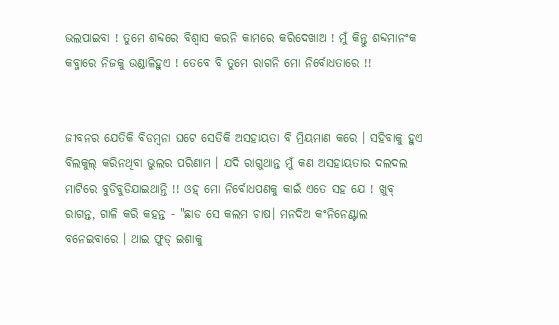ଭଲପାଇବା ! ତୁମେ ଶବ୍ଦରେ ବିଶ୍ୱାସ କରନି କାମରେ କରିଦେଖାଅ ! ମୁଁ କିନ୍ତୁ ଶବ୍ଦମାନଂକ କବ୍ଜାରେ ନିଜକୁ ଉଣ୍ଡାଳିହୁଏ ! ତେବେ ବି ତୁମେ ରାଗନି ମୋ ନିର୍ବୋଧତାରେ !!


ଜୀବନର ଯେତିକି ବିଡମ୍ବନା ଘଟେ ସେତିକି ଅସହାୟତା ବି ମ୍ରିୟମାଣ କରେ । ସହିବାକୁ ହୁଏ ବିଲକୁଲ୍ କରିନଥିବା ଭୁଲର ପରିଣାମ । ଯଦି ରାଗୁଥାନ୍ତ ମୁଁ କଣ ଅସହାୟତାର ଦଲଦଲ ମାଟିରେ ବୁଡିବୁଡିଯାଇଥାନ୍ତି !! ଓହ୍ ମୋ ନିର୍ବୋଧପଣକୁ କାଇଁ ଏତେ ସହ ଯେ ! ଖୁବ୍ ରାଗନ୍ତ, ଗାଳି କରି କହନ୍ତ - "ଛାଡ ସେ କଲମ ଚାଷ। ମନଦିଅ କଂନିନେଣ୍ଟାଲ ବନେଇବାରେ । ଥାଇ ଫୁଡ୍ ଇଶାକୁ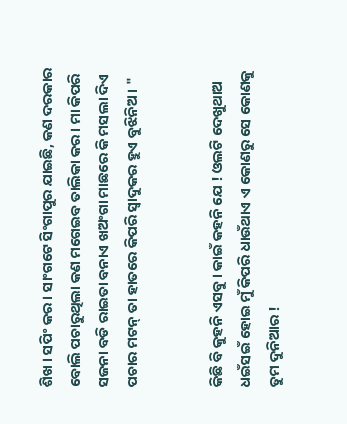ଶିଖ । ସପିଂ କର । ସାଂଗଟେ ସିଂଗାପୁର ଯାଇଛି, କଣ ଦରକାର ବୋଲି ପଚାରୁଥିଲା କଣ ମଗେଇବ ତାଲିକା କର । ମା କିପରି ସଜନା ବଡି ରାଇତା ବନାଏ ଖଅଂଗା ମାଛରେ କି ମସଲା ଦିଏ ପଚାର ମଟନ୍ ତା ହାତରେ କିପରି ସ୍ୱାଦୁକର ହୁଏ ବୁଝିନିଅ । "


କିଛି ବି କୁହନି ଏସବୁ । କାଇଁ କହନି ଯେ ! ଓଲଟି ଦେଖୁଥାଅ ଧଇଁସଇଁ ହୋଇ ମୁଁ କିପରି ଧାଉଁଥାଏ ଏ କୋଣରୁ ସେ କୋଣକୁ ତୁମ ଦୁନିଆର !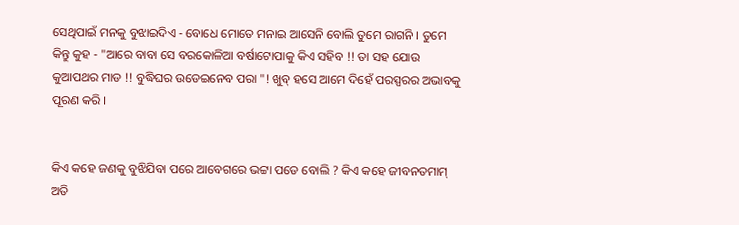ସେଥିପାଇଁ ମନକୁ ବୁଝାଇଦିଏ - ବୋଧେ ମୋତେ ମନାଇ ଆସେନି ବୋଲି ତୁମେ ରାଗନି । ତୁମେ କିନ୍ତୁ କୁହ - "ଆରେ ବାବା ସେ ବରକୋଳିଆ ବର୍ଷାଟୋପାକୁ କିଏ ସହିବ !! ତା ସହ ଯୋଉ କୁଆପଥର ମାଡ !! ବୁଦ୍ଧିଘର ଉଡେଇନେବ ପରା "! ଖୁବ୍ ହସେ ଆମେ ଦିହେଁ ପରସ୍ପରର ଅଭାବକୁ ପୂରଣ କରି ।


କିଏ କହେ ଜଣକୁ ବୁଝିଯିବା ପରେ ଆବେଗରେ ଭଟ୍ଟା ପଡେ ବୋଲି ? କିଏ କହେ ଜୀବନତମାମ୍ ଅତି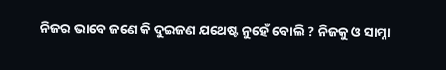ନିଜର ଭାବେ ଜଣେ କି ଦୁଇଜଣ ଯଥେଷ୍ଟ ନୁହେଁ ବୋଲି ? ନିଜକୁ ଓ ସାମ୍ନା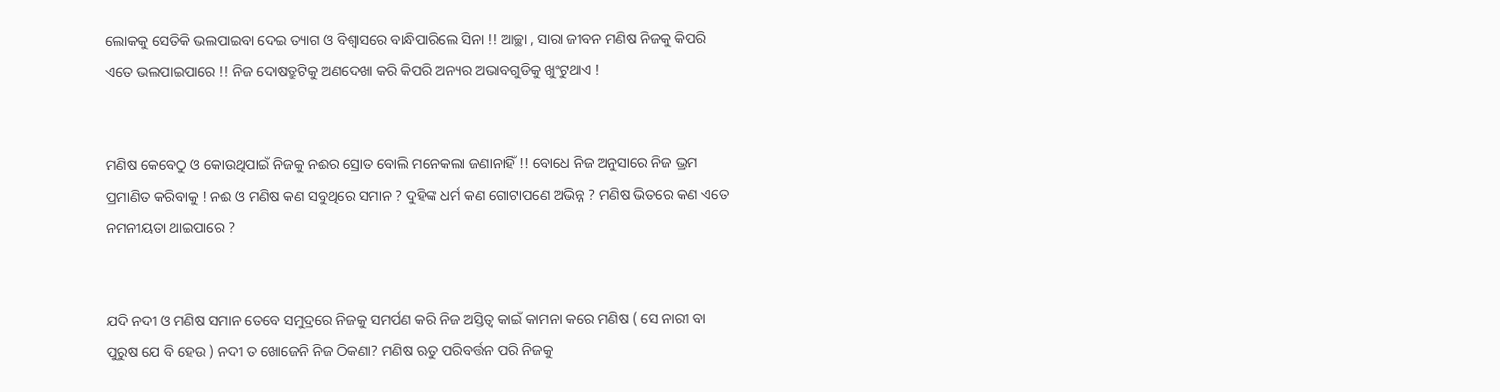ଲୋକକୁ ସେତିକି ଭଲପାଇବା ଦେଇ ତ୍ୟାଗ ଓ ବିଶ୍ୱାସରେ ବାନ୍ଧିପାରିଲେ ସିନା !! ଆଚ୍ଛା , ସାରା ଜୀବନ ମଣିଷ ନିଜକୁ କିପରି ଏତେ ଭଲପାଇପାରେ !! ନିଜ ଦୋଷତ୍ରୁଟିକୁ ଅଣଦେଖା କରି କିପରି ଅନ୍ୟର ଅଭାବଗୁଡିକୁ ଖୁଂଟୁଥାଏ !


ମଣିଷ କେବେଠୁ ଓ କୋଉଥିପାଇଁ ନିଜକୁ ନଈର ସ୍ରୋତ ବୋଲି ମନେକଲା ଜଣାନାହିଁ !! ବୋଧେ ନିଜ ଅନୁସାରେ ନିଜ ଭ୍ରମ ପ୍ରମାଣିତ କରିବାକୁ ! ନଈ ଓ ମଣିଷ କଣ ସବୁଥିରେ ସମାନ ? ଦୁହିଙ୍କ ଧର୍ମ କଣ ଗୋଟାପଣେ ଅଭିନ୍ନ ? ମଣିଷ ଭିତରେ କଣ ଏତେ ନମନୀୟତା ଥାଇପାରେ ?


ଯଦି ନଦୀ ଓ ମଣିଷ ସମାନ ତେବେ ସମୁଦ୍ରରେ ନିଜକୁ ସମର୍ପଣ କରି ନିଜ ଅସ୍ତିତ୍ୱ କାଇଁ କାମନା କରେ ମଣିଷ ( ସେ ନାରୀ ବା ପୁରୁଷ ଯେ ବି ହେଉ ) ନଦୀ ତ ଖୋଜେନି ନିଜ ଠିକଣା? ମଣିଷ ଋତୁ ପରିବର୍ତ୍ତନ ପରି ନିଜକୁ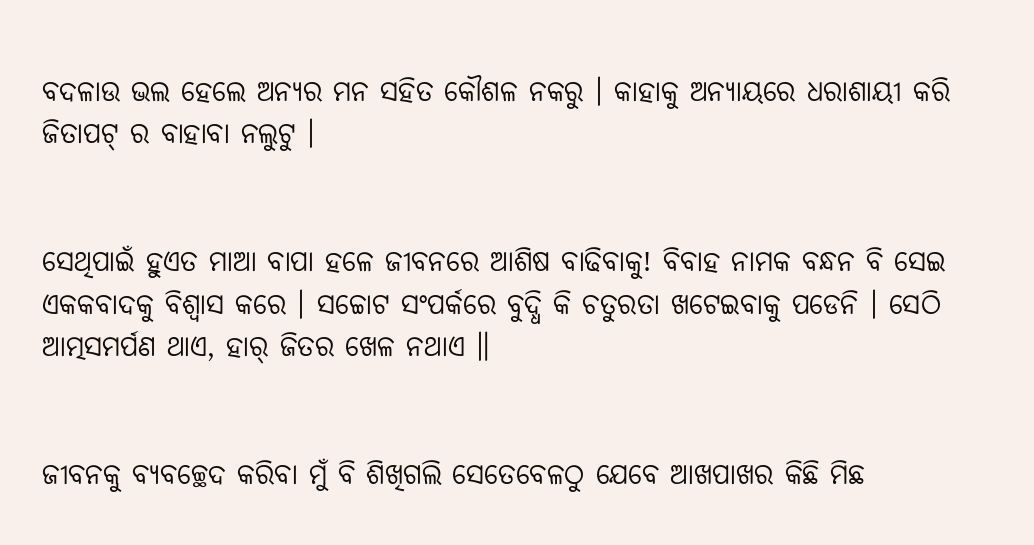ବଦଳାଉ ଭଲ ହେଲେ ଅନ୍ୟର ମନ ସହିତ କୌଶଳ ନକରୁ । କାହାକୁ ଅନ୍ୟାୟରେ ଧରାଶାୟୀ କରି ଜିତାପଟ୍ ର ବାହାବା ନଲୁଟୁ ।


ସେଥିପାଇଁ ହୁଏତ ମାଆ ବାପା ହଳେ ଜୀବନରେ ଆଶିଷ ବାଢିବାକୁ! ବିବାହ ନାମକ ବନ୍ଧନ ବି ସେଇ ଏକକବାଦକୁ ବିଶ୍ୱାସ କରେ । ସଚ୍ଚୋଟ ସଂପର୍କରେ ବୁଦ୍ଧି କି ଚତୁରତା ଖଟେଇବାକୁ ପଡେନି । ସେଠି ଆତ୍ମସମର୍ପଣ ଥାଏ, ହାର୍ ଜିତର ଖେଳ ନଥାଏ ॥


ଜୀବନକୁ ବ୍ୟବଚ୍ଛେଦ କରିବା ମୁଁ ବି ଶିଖିଗଲି ସେତେବେଳଠୁ ଯେବେ ଆଖପାଖର କିଛି ମିଛ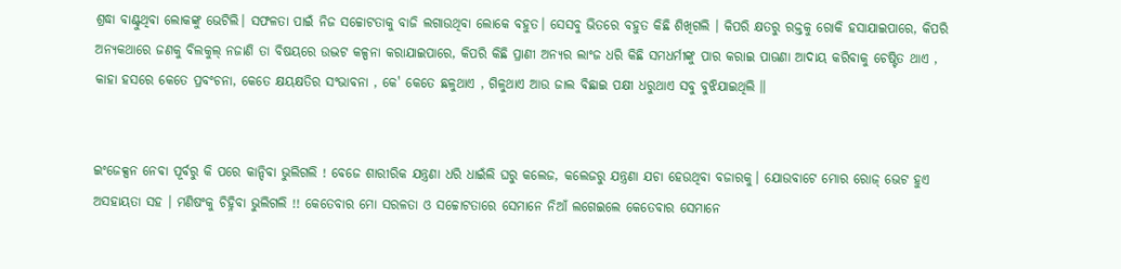ଶ୍ରଦ୍ଧା ବାଣ୍ଟୁଥିବା ଲୋକଙ୍କୁ ଭେଟିଲି। ସଫଳତା ପାଇଁ ନିଜ ସଚ୍ଚୋଟତାକୁ ବାଜି ଲଗାଉଥିବା ଲୋକେ ବହୁତ। ସେସବୁ ଭିତରେ ବହୁତ କିଛି ଶିଖିଗଲି । କିପରି କ୍ଷତରୁ ରକ୍ତକୁ ରୋକି ହସାଯାଇପାରେ, କିପରି ଅନ୍ୟକଥାରେ ଜଣକୁ ବିଲକୁଲ୍ ନଜାଣି ତା ବିଷୟରେ ଉଦ୍ଭଟ କଳ୍ପନା କରାଯାଇପାରେ, କିପରି କିଛି ପ୍ରାଣୀ ଅନ୍ୟର ଲାଂଜ ଧରି କିଛି ସମଧର୍ମୀଙ୍କୁ ପାର କରାଇ ପାଊଣା ଆଦାୟ କରିବାକୁ ଚେଷ୍ଟିତ ଥାଏ , କାହା ହସରେ କେତେ ପ୍ରବଂଚନା, କେତେ କ୍ଷୟକ୍ଷତିର ସଂଭାବନା , କେ' କେତେ ଛଳୁଥାଏ , ଗିଳୁଥାଏ ଆଉ ଜାଲ ବିଛାଇ ପକ୍ଷୀ ଧରୁଥାଏ ସବୁ ବୁଝିଯାଇଥିଲି ॥


ଇଂଜେକ୍ସନ ନେବା ପୂର୍ବରୁ କି ପରେ କାନ୍ଦିବା ଭୁଲିଗଲି ! ବେଜେ ଶାରୀରିକ ଯନ୍ତ୍ରଣା ଧରି ଧାଇଁଲି ଘରୁ କଲେଜ, କଲେଜରୁ ଯନ୍ତ୍ରଣା ଯଚା ହେଉଥିବା ବଜାରକୁ। ଯୋଉବାଟେ ମୋର ରୋଜ୍ ଭେଟ ହୁଏ ଅସହାୟତା ସହ । ମଣିଷଂକୁ ଚିହ୍ନିବା ଭୁଲିଗଲି !! କେତେବାର ମୋ ସରଳତା ଓ ସଚ୍ଚୋଟତାରେ ସେମାନେ ନିଆଁ ଲଗେଇଲେ କେତେବାର ସେମାନେ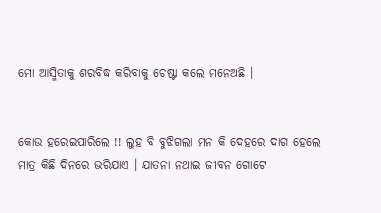ମୋ ଆସ୍ମିତାକୁ ଶରବିଦ୍ଧ କରିବାକୁ ଚେଷ୍ଟା କଲେ ମନେଅଛି ।


କୋଉ ହରେଇପାରିଲେ !! ଲୁହ ବି ବୁଝିଗଲା ମନ କି ଦେହରେ ଦାଗ ହେଲେ ମାତ୍ର କିଛି ଦିନରେ ଭରିଯାଏ । ଯାତନା ନଥାଇ ଜୀବନ ଗୋଟେ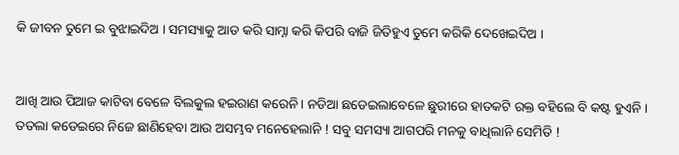କି ଜୀବନ ତୁମେ ଇ ବୁଝାଇଦିଅ । ସମସ୍ୟାକୁ ଆଡ କରି ସାମ୍ନା କରି କିପରି ବାଜି ଜିତିହୁଏ ତୁମେ କରିକି ଦେଖେଇଦିଅ ।


ଆଖି ଆଉ ପିଆଜ କାଟିବା ବେଳେ ବିଲକୁଲ ହଇରାଣ କରେନି । ନଡିଆ ଛଡେଇଲାବେଳେ ଛୁରୀରେ ହାତକଟି ରକ୍ତ ବହିଲେ ବି କଷ୍ଟ ହୁଏନି । ତତଲା କଡେଇରେ ନିଜେ ଛାଣିହେବା ଆଉ ଅସମ୍ଭବ ମନେହେଲାନି ! ସବୁ ସମସ୍ୟା ଆଗପରି ମନକୁ ବାଧିଲାନି ସେମିତି !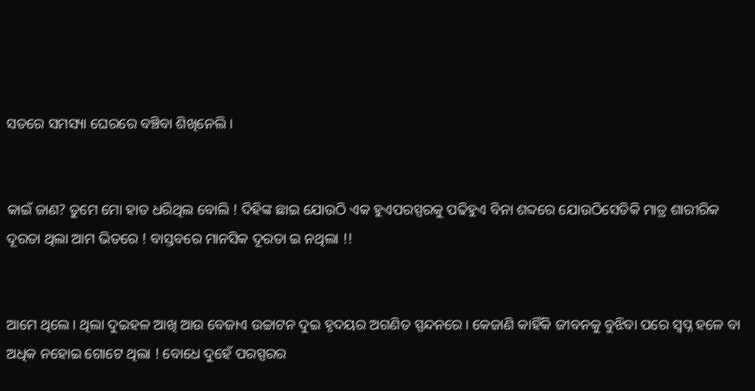ସତରେ ସମସ୍ୟା ଘେରରେ ବଞ୍ଚିବା ଶିଖିନେଲି ।


କାଇଁ ଜାଣ? ତୁମେ ମୋ ହାତ ଧରିଥିଲ ବୋଲି ! ଦିହିଙ୍କ ଛାଇ ଯୋଉଠି ଏକ ହୁଏପରସ୍ପରକୁ ପଢିହୁଏ ବିନା ଶବ୍ଦରେ ଯୋଉଠିସେତିକି ମାତ୍ର ଶାରୀରିକ ଦୂରତା ଥିଲା ଆମ ଭିତରେ ! ବାସ୍ତବରେ ମାନସିକ ଦୂରତା ଇ ନଥିଲା !!


ଆମେ ଥିଲେ। ଥିଲା ଦୁଇହଳ ଆଖି ଆଉ ବେଜାଏ ଉଚ୍ଚାଟନ ଦୁଇ ହୃଦୟର ଅଗଣିତ ସ୍ପନ୍ଦନରେ। କେଜାଣି କାହିଁକି ଜୀବନକୁ ବୁଝିବା ପରେ ସ୍ୱପ୍ନ ହଳେ ବା ଅଧିକ ନହୋଇ ଗୋଟେ ଥିଲା ! ବୋଧେ ଦୁହେଁ ପରସ୍ପରର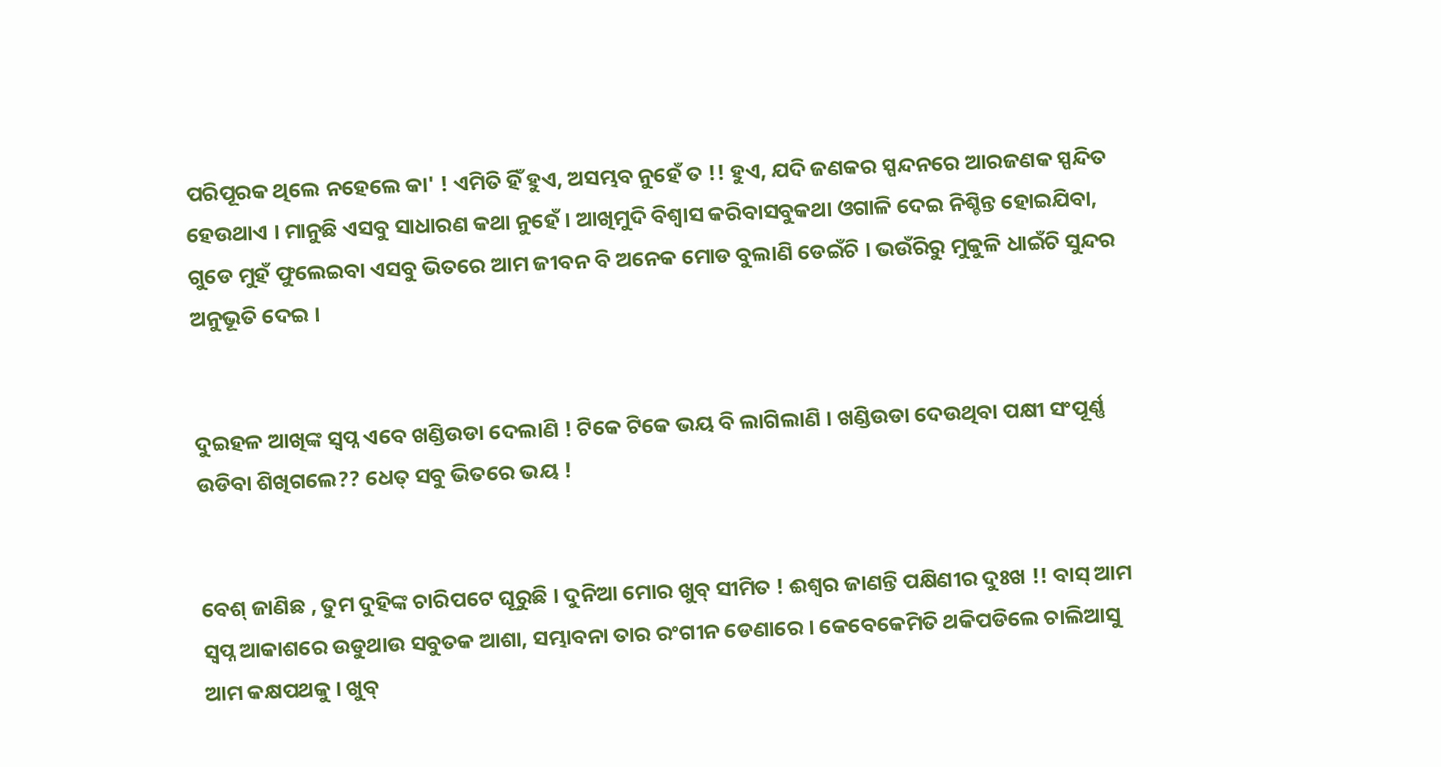ପରିପୂରକ ଥିଲେ ନହେଲେ କା' ! ଏମିତି ହିଁ ହୁଏ, ଅସମ୍ଭବ ନୁହେଁ ତ !! ହୁଏ, ଯଦି ଜଣକର ସ୍ପନ୍ଦନରେ ଆରଜଣକ ସ୍ପନ୍ଦିତ ହେଉଥାଏ । ମାନୁଛି ଏସବୁ ସାଧାରଣ କଥା ନୁହେଁ । ଆଖିମୁଦି ବିଶ୍ୱାସ କରିବାସବୁକଥା ଓଗାଳି ଦେଇ ନିଶ୍ଚିନ୍ତ ହୋଇଯିବା, ଗୁଡେ ମୁହଁ ଫୁଲେଇବା ଏସବୁ ଭିତରେ ଆମ ଜୀବନ ବି ଅନେକ ମୋଡ ବୁଲାଣି ଡେଇଁଚି । ଭଉଁରିରୁ ମୁକୁଳି ଧାଇଁଚି ସୁନ୍ଦର ଅନୁଭୂତି ଦେଇ ।


ଦୁଇହଳ ଆଖିଙ୍କ ସ୍ୱପ୍ନ ଏବେ ଖଣ୍ଡିଉଡା ଦେଲାଣି ! ଟିକେ ଟିକେ ଭୟ ବି ଲାଗିଲାଣି । ଖଣ୍ଡିଉଡା ଦେଉଥିବା ପକ୍ଷୀ ସଂପୂର୍ଣ୍ଣ ଉଡିବା ଶିଖିଗଲେ?? ଧେତ୍ ସବୁ ଭିତରେ ଭୟ !


ବେଶ୍ ଜାଣିଛ , ତୁମ ଦୁହିଙ୍କ ଚାରିପଟେ ଘୂରୁଛି । ଦୁନିଆ ମୋର ଖୁବ୍ ସୀମିତ ! ଈଶ୍ୱର ଜାଣନ୍ତି ପକ୍ଷିଣୀର ଦୁଃଖ !! ବାସ୍ ଆମ ସ୍ୱପ୍ନ ଆକାଶରେ ଉଡୁଥାଉ ସବୁତକ ଆଶା, ସମ୍ଭାବନା ତାର ରଂଗୀନ ଡେଣାରେ । କେବେକେମିତି ଥକିପଡିଲେ ଚାଲିଆସୁ ଆମ କକ୍ଷପଥକୁ । ଖୁବ୍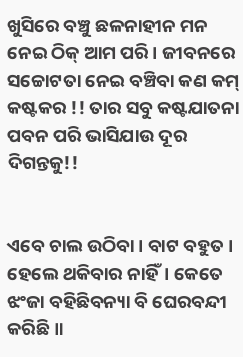ଖୁସିରେ ବଞ୍ଚୁ ଛଳନାହୀନ ମନ ନେଇ ଠିକ୍ ଆମ ପରି। ଜୀବନରେ ସଚ୍ଚୋଟତା ନେଇ ବଞ୍ଚିବା କଣ କମ୍ କଷ୍ଟକର !! ତାର ସବୁ କଷ୍ଟଯାତନା ପବନ ପରି ଭାସିଯାଉ ଦୂର ଦିଗନ୍ତକୁ!!


ଏବେ ଚାଲ ଉଠିବା । ବାଟ ବହୁତ । ହେଲେ ଥକିବାର ନାହିଁ। କେତେ ଝଂଜା ବହିଛିବନ୍ୟା ବି ଘେରବନ୍ଦୀ କରିଛି ॥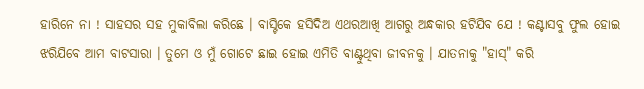ହାରିନେ ନା ! ସାହସର ସହ ମୁକାବିଲା କରିଛେ । ବାସ୍ଟିକେ ହସିଦିଅ ଏଥରଆଖି ଆଗରୁ ଅନ୍ଧକାର ହଟିଯିବ ଯେ ! କଣ୍ଟାସବୁ ଫୁଲ ହୋଇ ଝରିଯିବେ ଆମ ବାଟସାରା । ତୁମେ ଓ ମୁଁ ଗୋଟେ ଛାଇ ହୋଇ ଏମିତି ବାଣ୍ଟୁଥିବା ଜୀବନକୁ । ଯାତନାକୁ "ହାସ୍" କରି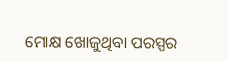ମୋକ୍ଷ ଖୋଜୁଥିବା ପରସ୍ପର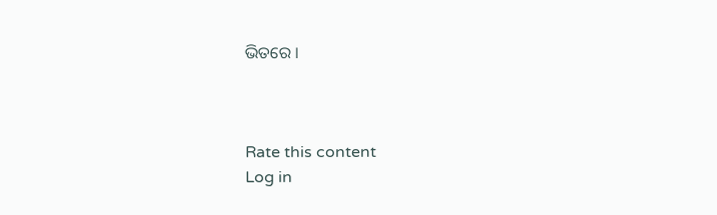ଭିତରେ ।



Rate this content
Log in